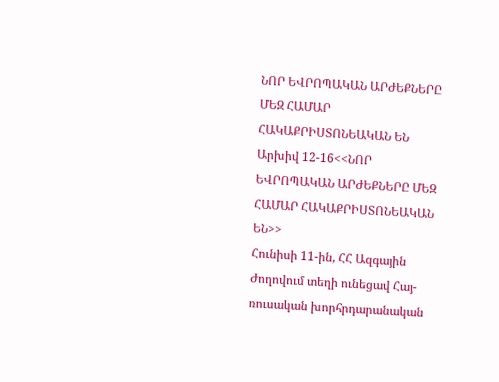ՆՈՐ ԵՎՐՈՊԱԿԱՆ ԱՐԺԵՔՆԵՐԸ ՄԵԶ ՀԱՄԱՐ ՀԱԿԱՔՐԻՍՏՈՆԵԱԿԱՆ ԵՆ
Արխիվ 12-16<<ՆՈՐ ԵՎՐՈՊԱԿԱՆ ԱՐԺԵՔՆԵՐԸ ՄԵԶ ՀԱՄԱՐ ՀԱԿԱՔՐԻՍՏՈՆԵԱԿԱՆ ԵՆ>>
Հունիսի 11-ին, ՀՀ Ազգային Ժողովում տեղի ունեցավ Հայ-ռուսական խորհրդարանական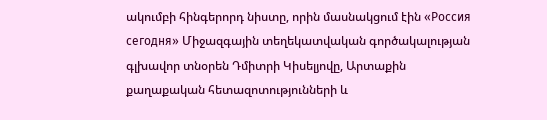ակումբի հինգերորդ նիստը, որին մասնակցում էին «Россия сегодня» Միջազգային տեղեկատվական գործակալության գլխավոր տնօրեն Դմիտրի Կիսելյովը, Արտաքին քաղաքական հետազոտությունների և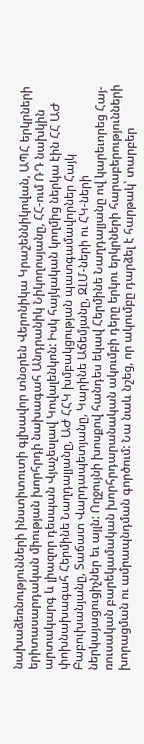նախաձեռնությունների ինստիտուտի գլխավոր տնօրեն Վերոնիկա Կրաշեննիկովան, ԱՊՀ երկրների երիտասարդական միության խորհրդի նախագահ Անդրանիկ Նիկողոսյանը, ՀՀ-ում ՌԴ նախկին արտակարգ և լիազոր դեսպան Վյաչեսլավ Կովալենկոն: Իսկ հայկական կողմից ներկա էին ՀՀ ԱԺ փոխնախագահ Հերմինե Նաղդալյանը, ԱԺ ՀՀԿ խմբակցության պատգամավորներ Հայկ Բաբուխանյանը, Տաճատ Վարդապետյանը, Կարինե Աճեմյանը, ԶԼՄ-ների ու ՀԿ-ների ներկայացուցիչներ եւ այլն: Ողջույնի խոսքով հանդես եկավ Հերմինե Նաղդալյանը ով կարեւորեց Հայ-ռուսական բարեկամական խորհրդարանական ակումբի դերը երկու երկրների հարաբերությունների խորացման ու ամրապնդման գործում: Նա նաև նշեց, որ ակումբը դարձել է հարթակ՝ տարբեր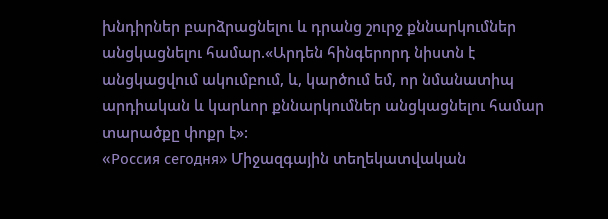խնդիրներ բարձրացնելու և դրանց շուրջ քննարկումներ անցկացնելու համար.«Արդեն հինգերորդ նիստն է անցկացվում ակումբում, և, կարծում եմ, որ նմանատիպ արդիական և կարևոր քննարկումներ անցկացնելու համար տարածքը փոքր է»:
«Россия сегодня» Միջազգային տեղեկատվական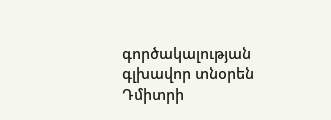գործակալության գլխավոր տնօրեն Դմիտրի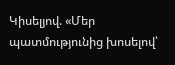Կիսելյով. «Մեր պատմությունից խոսելով՝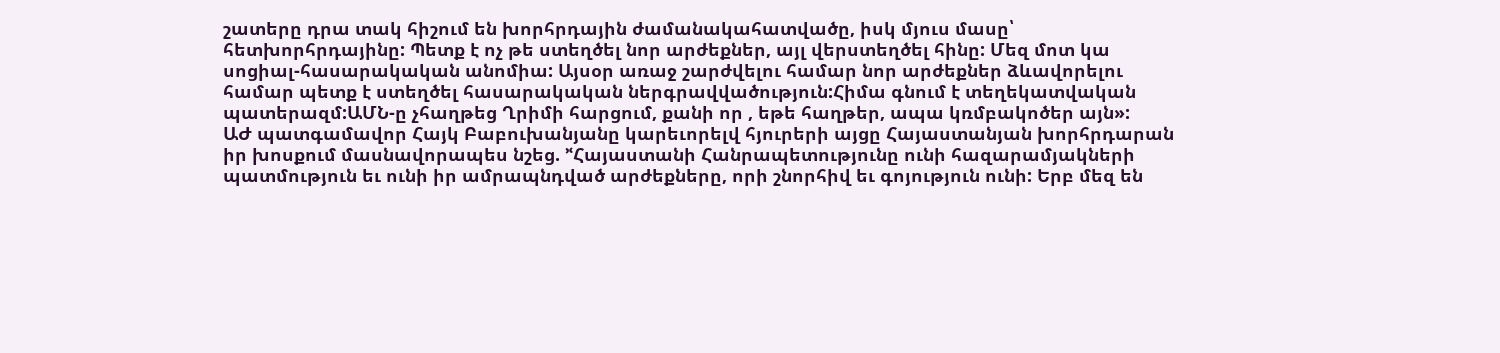շատերը դրա տակ հիշում են խորհրդային ժամանակահատվածը, իսկ մյուս մասը՝ հետխորհրդայինը: Պետք է ոչ թե ստեղծել նոր արժեքներ, այլ վերստեղծել հինը: Մեզ մոտ կա սոցիալ-հասարակական անոմիա: Այսօր առաջ շարժվելու համար նոր արժեքներ ձևավորելու համար պետք է ստեղծել հասարակական ներգրավվածություն:Հիմա գնում է տեղեկատվական պատերազմ:ԱՄՆ-ը չհաղթեց Ղրիմի հարցում, քանի որ , եթե հաղթեր, ապա կռմբակոծեր այն»:
ԱԺ պատգամավոր Հայկ Բաբուխանյանը կարեւորելվ հյուրերի այցը Հայաստանյան խորհրդարան իր խոսքում մասնավորապես նշեց. ՚ՙՀայաստանի Հանրապետությունը ունի հազարամյակների պատմություն եւ ունի իր ամրապնդված արժեքները, որի շնորհիվ եւ գոյություն ունի: Երբ մեզ են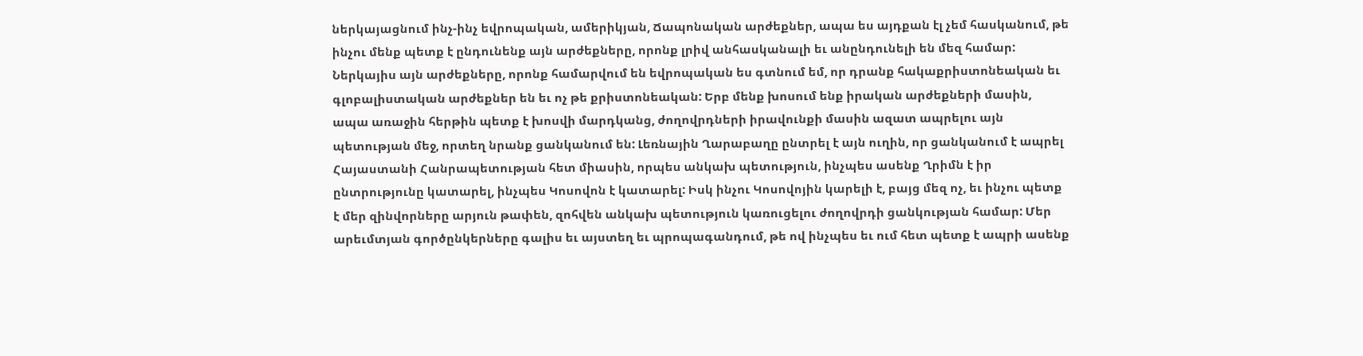ներկայացնում ինչ-ինչ եվրոպական, ամերիկյան, Ճապոնական արժեքներ, ապա ես այդքան էլ չեմ հասկանում, թե ինչու մենք պետք է ընդունենք այն արժեքները, որոնք լրիվ անհասկանալի եւ անընդունելի են մեզ համար: Ներկայիս այն արժեքները, որոնք համարվում են եվրոպական ես գտնում եմ, որ դրանք հակաքրիստոնեական եւ գլոբալիստական արժեքներ են եւ ոչ թե քրիստոնեական: Երբ մենք խոսում ենք իրական արժեքների մասին, ապա առաջին հերթին պետք է խոսվի մարդկանց, ժողովրդների իրավունքի մասին ազատ ապրելու այն պետության մեջ, որտեղ նրանք ցանկանում են: Լեռնային Ղարաբաղը ընտրել է այն ուղին, որ ցանկանում է ապրել Հայաստանի Հանրապետության հետ միասին, որպես անկախ պետություն, ինչպես ասենք Ղրիմն է իր ընտրությունը կատարել, ինչպես Կոսովոն է կատարել: Իսկ ինչու Կոսովոյին կարելի է, բայց մեզ ոչ, եւ ինչու պետք է մեր զինվորները արյուն թափեն, զոհվեն անկախ պետություն կառուցելու ժողովրդի ցանկության համար: Մեր արեւմտյան գործընկերները գալիս եւ այստեղ եւ պրոպագանդում, թե ով ինչպես եւ ում հետ պետք է ապրի ասենք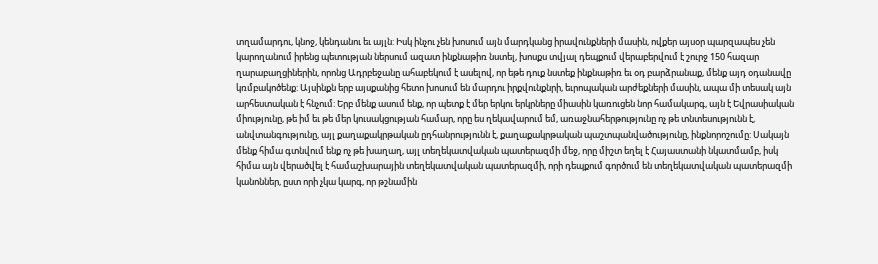տղամարդու, կնոջ, կենդանու եւ այլն: Իսկ ինչու չեն խոսում այն մարդկանց իրավունքների մասին, ովքեր այսօր պարզապես չեն կարողանում իրենց պետության ներսում ազատ ինքնաթիռ նստել, խոսքս տվյալ դեպքում վերաբերվում է շուրջ 150 հազար ղարաբաղցիներին, որոնց Ադրբեջանը ահաբեկում է ասելով, որ եթե դուք նստեք ինքնաթիռ եւ օդ բարձրանաք, մենք այդ օդանավը կռմբակոծենք: Այսինքն երբ այսքանից հետո խոսում են մարդու իրքվունքնրի, եւրոպական արժեքների մասին, ապա մի տեսակ այն արհեստական է հնչում: Երբ մենք ասում ենք, որ պետք է մեր երկու երկրները միասին կառուցեն նոր համակարգ, այն է Եվրասիական միությունը, թե իմ եւ թե մեր կուսակցության համար, որը ես ղեկավարում եմ, առաջնահերթությունը ոչ թե տնտեսությունն է, անվտանգությունը, այլ քաղաքակրթական ըդհանրությունն է, քաղաքակրթական պաշտպանվածությունը, ինքնորոշումը: Սակայն մենք հիմա գտնվում ենք ոչ թե խաղաղ, այլ տեղեկատվական պատերազմի մեջ, որը միշտ եղել է Հայաստանի նկատմամբ, իսկ հիմա այն վերածվել է համաշխարային տեղեկատվական պատերազմի, որի դեպքում գործում են տեղեկատվական պատերազմի կանոններ, ըստ որի չկա կարգ, որ թշնամին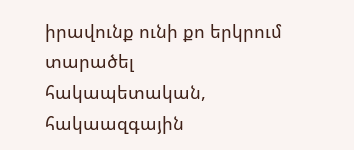իրավունք ունի քո երկրում տարածել հակապետական, հակաազգային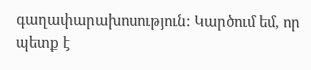գաղափարախոսություն: Կարծում եմ, որ պետք է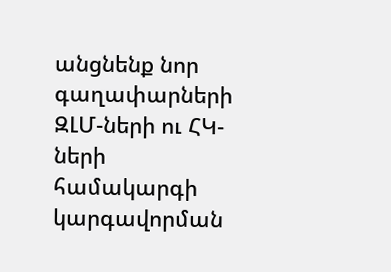անցնենք նոր գաղափարների ԶԼՄ-ների ու ՀԿ-ների համակարգի կարգավորման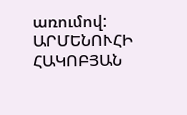առումով:
ԱՐՄԵՆՈՒՀԻ ՀԱԿՈԲՅԱՆ